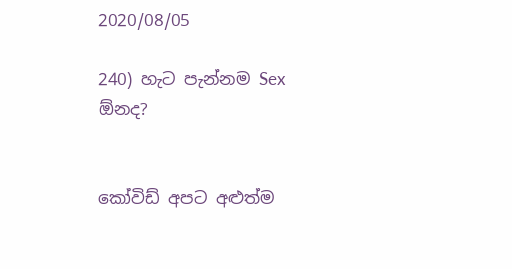2020/08/05

240) හැට පැන්නම Sex ඕනද?


කෝවිඩ් අපට අළුත්ම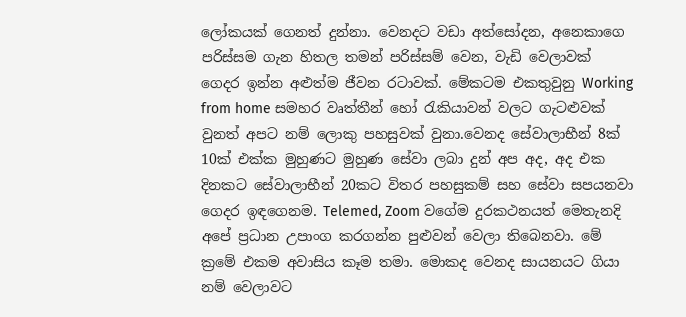ලෝකයක් ගෙනත් දුන්නා. වෙනදට වඩා අත්සෝදන, අනෙකාගෙ පරිස්සම ගැන හිතල තමන් පරිස්සම් වෙන, වැඩි වෙලාවක් ගෙදර ඉන්න අළුත්ම ජීවන රටාවක්. මේකටම එකතුවුනු Working from home සමහර වෘත්තීන් හෝ රැකියාවන් වලට ගැටළුවක් වුනත් අපට නම් ලොකු පහසුවක් වුනා.වෙනද සේවාලාභීන් 8ක් 10ක් එක්ක මුහුණට මුහුණ සේවා ලබා දුන් අප අද, අද එක දිනකට සේවාලාභීන් 20කට විතර පහසුකම් සහ සේවා සපයනවා ගෙදර ඉඳගෙනම. Telemed, Zoom වගේම දුරකථනයත් මෙතැනදි අපේ ප්‍රධාන උපාංග කරගන්න පුළුවන් වෙලා තිබෙනවා. මේ ක්‍රමේ එකම අවාසිය කෑම තමා. මොකද වෙනද සායනයට ගියා නම් වෙලාවට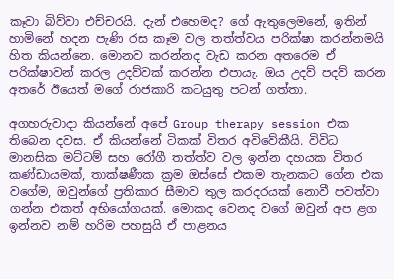කෑවා බිව්වා එච්චරයි. දැන් එහෙමද? ගේ ඇතුලෙමනේ, ඉතින් හාමිනේ හදන පැණි රස කෑම වල තත්ත්වය පරික්ෂා කරන්නමයි හිත කියන්නෙ. මොනව කරන්නද වැඩ කරන අතරෙම ඒ පරික්ෂාවන් කරල උදව්වක් කරන්න එපායැ. ඔය උදව් පදව් කරන අතරේ ඊයෙත් මගේ රාජකාරි කටයුතු පටන් ගත්තා.

අගහරුවාදා කියන්නේ අපේ Group therapy session එක තිබෙන දවස. ඒ කියන්නේ ටිකක් විතර අවිවේකීයි. විවිධ මානසික මට්ටම් සහ රෝගී තත්ත්ව වල ඉන්න දහයක විතර කණ්ඩායමක්, තාක්ෂණීක ක්‍රම ඔස්සේ එකම තැනකට ගේන එක වගේම, ඔවුන්ගේ ප්‍රතිකාර සීමාව තුල කරදරයක් නොවී පවත්වා ගන්න එකත් අභියෝගයක්. මොකද වෙනද වගේ ඔවුන් අප ළග ඉන්නව නම් හරිම පහසුයි ඒ පාළනය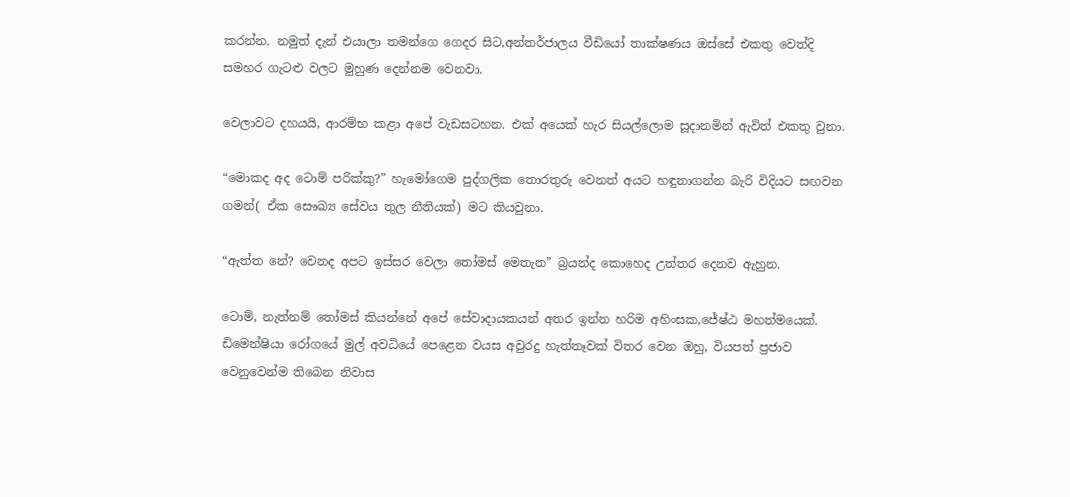කරන්න. නමුත් දැන් එයාලා තමන්‍ගෙ ගෙදර සිට,අන්තර්ජාලය වීඩියෝ තාක්ෂණය ඔස්සේ එකතු වෙත්දි සමහර ගැටළු වලට මුහුණ දෙන්නම වෙනවා.

වෙලාවට දහයයි, ආරම්භ කළා අපේ වැඩසටහන. එක් අයෙක් හැර සියල්ලොම සූදානමින් ඇවිත් එකතු වුනා.

“මොකද අද ටොම් පරික්කු?” හැමෝගෙම පුද්ගලික තොරතුරු වෙනත් අයට හඳුනාගන්න බැරි විදියට සඟවන ගමන්( ඒක සෞඛ්‍ය සේවය තුල නීතියක්) මට කියවුනා.

“ඇත්ත නේ? වෙනද අප‍ට ඉස්සර වෙලා තෝමස් මෙතැන” බ්‍රයන්ද කොහෙද උත්තර දෙනව ඇහුන.

ටොම්, නැත්නම් තෝමස් කියන්නේ අපේ ‍සේවාදායකයන් අතර ඉන්න හරිම අහිංසක,ජේෂ්ඨ මහත්මයෙක්. ඩිමෙන්ෂියා රෝගයේ මුල් අවධියේ පෙළෙන වයස අවුරදු හැත්තෑවක් විතර වෙන ඔහු, වියපත් ප්‍රජාව වෙනුවෙන්ම තිබෙන නිවාස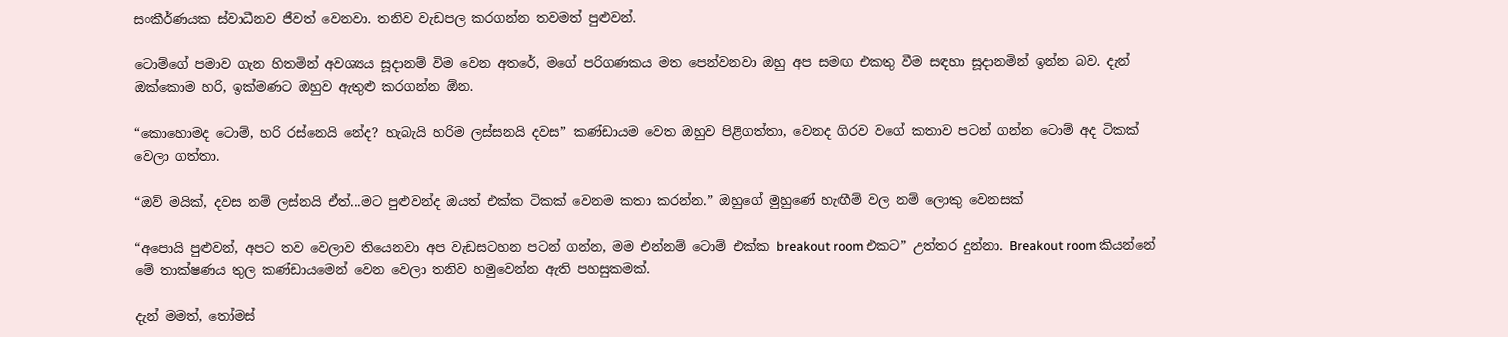සංකීර්ණයක ස්වාධීනව ජීවත් වෙනවා. තනිව වැඩපල කරගන්න තවමත් පුළුවන්.

ටොම්ගේ පමාව ගැන හිතමින් අවශ්‍යය සූදානම් විම වෙන අතරේ, මගේ පරිගණකය මත පෙන්වනවා ඔහු අප සමඟ එකතු වීම සඳහා සූදානමින් ඉන්න බව. දැන් ඔක්කොම හරි, ඉක්මණට ඔහුව ඇතුළු කරගන්න ඕන.

“කොහොමද ටොම්, හරි රස්නෙයි නේද? හැබැයි හරිම ලස්සනයි දවස” කණ්ඩා‍යම වෙත ඔහුව පිළිගත්තා, වෙනද ගිරව වගේ කතාව පටන් ගන්න ටොම් අද ටිකක් වෙලා ගත්තා.

“ඔව් මයික්, දවස නම් ලස්නයි ඒත්...මට පුළුවන්ද ඔයත් එක්ක ටිකක් වෙනම කතා කරන්න.” ඔහුගේ‍ මුහුණේ හැඟීම් වල නම් ලොකු වෙනසක්‍

“අපොයි පුළුවන්, අපට‍ තව වෙලාව තියෙනවා අප වැඩස‍ටහන පටන් ගන්න, මම එන්නම් ටොම් එක්ක breakout room එකට” උත්තර දුන්නා. Breakout room කියන්නේ මේ තාක්ෂණය තුල කණ්ඩායමෙන් වෙන වෙලා තනිව හමුවෙන්න ඇති පහසුකමක්.

දැන් මමත්, තෝමස්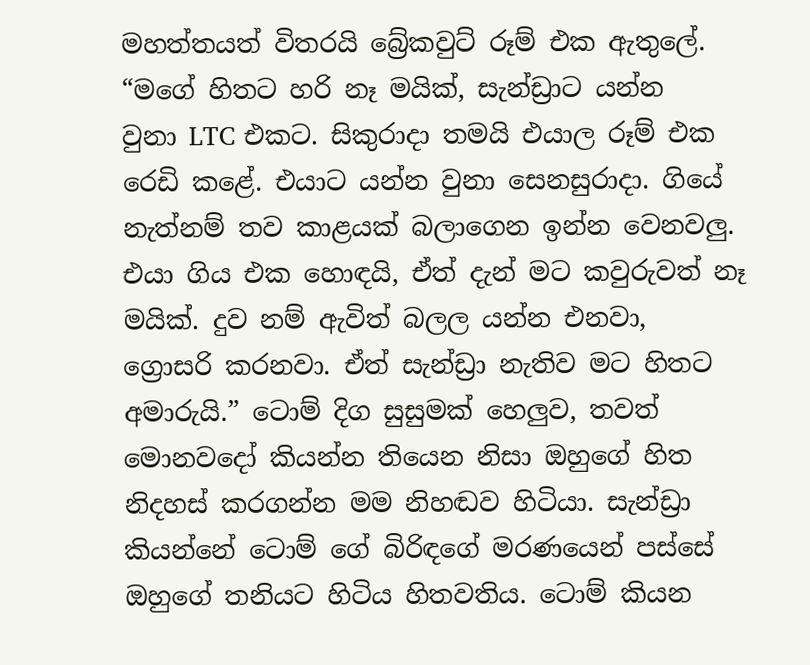මහත්තයත් විතරයි බ්‍රේකවුට් රූම් එක ඇතුලේ.
“මගේ හිතට හරි නෑ මයික්, සැන්‍ඩ්‍රාට යන්න වුනා ‍LTC එකට. සිකුරාදා තමයි එයාල රූම් එක රෙඩි කළේ. එයාට යන්න වුනා සෙනසුරාදා. ගියේ නැත්නම් තව කාළයක් බලාගෙන ඉන්න වෙනවලු. එයා ගිය එක හොඳයි, ඒත් දැන් මට කවුරුවත් නෑ මයික්. දුව නම් ඇවිත් බලල යන්න එනවා, ග්‍රොසරි කරනවා. ඒත් සැන්‍ඩ්‍රා නැතිව මට හිතට අමාරුයි.” ටොම් දිග සුසුමක් හෙලුව, තවත් මොනවදෝ කියන්න තියෙන නිසා ඔහුගේ හිත නිදහස් කරගන්න මම නිහඬව හිටියා. සැන්ඩ්‍රා කියන්නේ ටොම් ගේ බිරිඳගේ මරණයෙන් පස්සේ ඔහුගේ තනියට හිටිය හිතවතිය. ටොම් කියන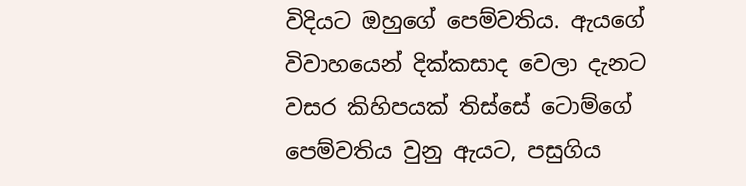විදියට ඔහුගේ පෙම්වතිය. ඇයගේ විවාහයෙන් දික්කසාද වෙලා දැනට වසර කිහිපයක් තිස්සේ ටොම්‍‍ගේ පෙම්වතිය වුනු ඇයට, පසුගිය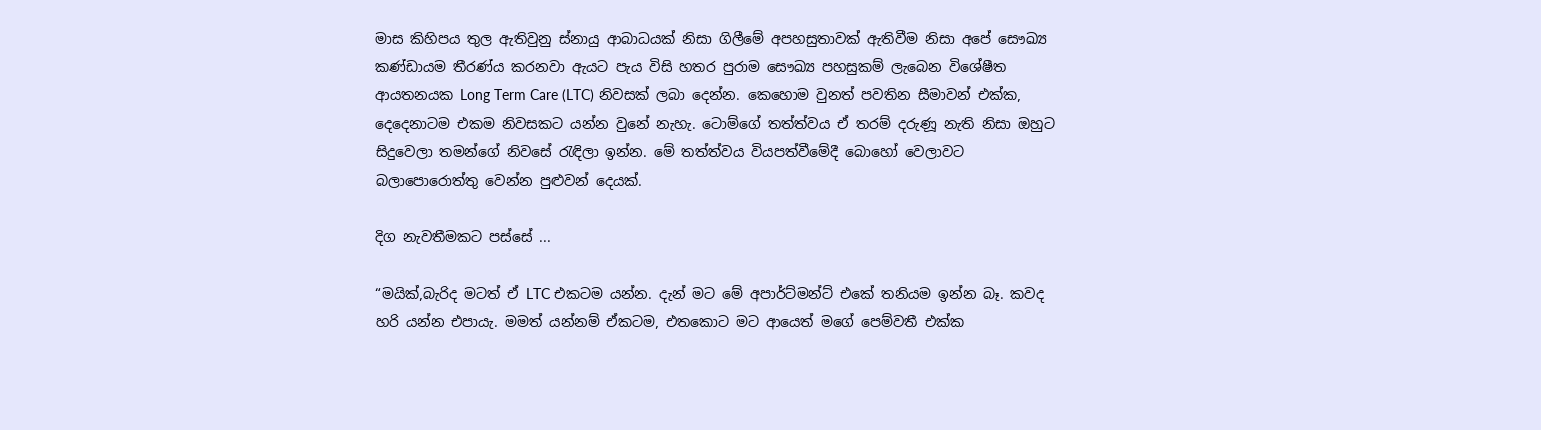මාස කිහිපය තුල ඇතිවුනු ස්නායු ආබාධයක් නිසා ගිලීමේ අපහසුතාවක් ඇතිවීම නිසා අපේ සෞඛ්‍ය කණ්ඩායම තීරණ්ය කරනවා ඇයට පැය විසි හතර පුරාම සෞඛ්‍ය පහසුකම් ලැබෙන විශේෂීත ආයතනයක Long Term Care (LTC) නිවසක් ලබා දෙන්න. කෙ‍හොම වුනත් පවතින සීමාවන් එක්ක, දෙදෙනාටම එකම නිවසකට යන්න වුනේ නැහැ. ටොම්ගේ තත්ත්වය ඒ තරම් දරුණූ නැති නිසා ඔහුට සිදුවෙලා තමන්ගේ නිව‍සේ රැඳිලා ඉන්න. මේ තත්ත්වය වියපත්වීමේදී බොහෝ වෙලාවට බලාපොරොත්තු වෙන්න පුළුවන් දෙයක්.

දිග නැවතීමකට පස්සේ ...

“මයික්,බැරිද මටත් ඒ LTC එකටම යන්න. දැන් මට මේ අපාර්ට්මන්ට් එකේ තනියම ඉන්න බෑ. කවද හරි යන්න එපායැ. මමත් යන්නම් ඒකටම, එත‍කොට මට ආයෙත් මගේ පෙම්වතී එක්ක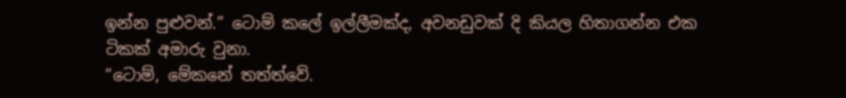ඉන්න පුළුවන්.” ටෙ‍ාම් කලේ ඉල්ලීමක්ද, අවනඩුවක් දි කියල හිතාගන්න එක ටිකක් අමාරු වුනා.
“ටොම්, මේකනේ තත්ත්වේ.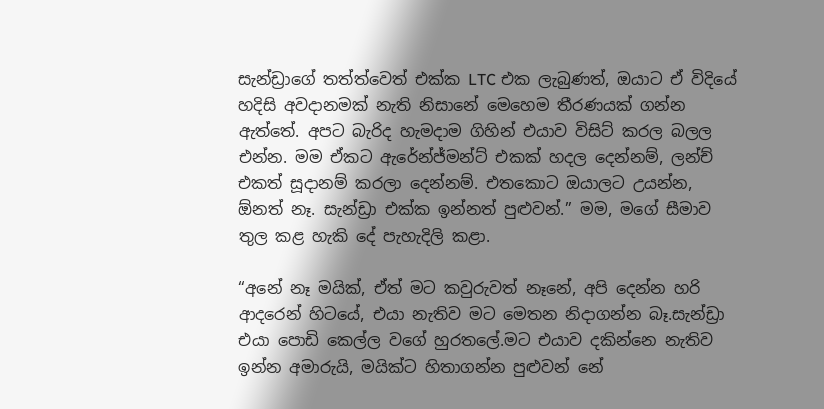සැන්ඩ්‍රාගේ තත්ත්වෙත් එක්ක LTC එක ලැබුණත්, ඔයාට ඒ විදියේ හදිසි අවදානමක් නැති නිසානේ මෙහෙම තීරණයක් ගන්න ඇත්තේ‍. අපට බැරිද හැමදාම ගිහින් එයාව විසිට් කරල බලල එන්න. මම ඒකට ඇරේන්ජ්මන්ට් එකක් හදල දෙන්නම්, ලන්ච් එකත් සූදානම් කරලා දෙන්නම්. එතකොට ඔයාලට උයන්න, ඕනත් නෑ. සැන්ඩ්‍රා එක්ක ඉන්නත් පුළුවන්.” මම, මගේ සීමාව තුල කළ හැකි දේ පැහැදිලි කළා.

“අනේ නෑ මයික්, ඒත් මට කවුරුවත් නෑනේ, අපි දෙන්න හරි ආදරෙන් හිටයේ, එයා නැතිව මට මෙතන නිදාගන්න බෑ.සැන්ඩ්‍රා එයා පොඩි කෙල්ල ව‍ගේ හුරතලේ.මට එයාව දකින්නෙ නැතිව ඉන්න අමාරුයි, මයික්ට හිතාගන්න පුළුවන් නේ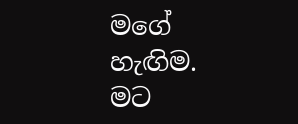මගේ හැඟිම. මට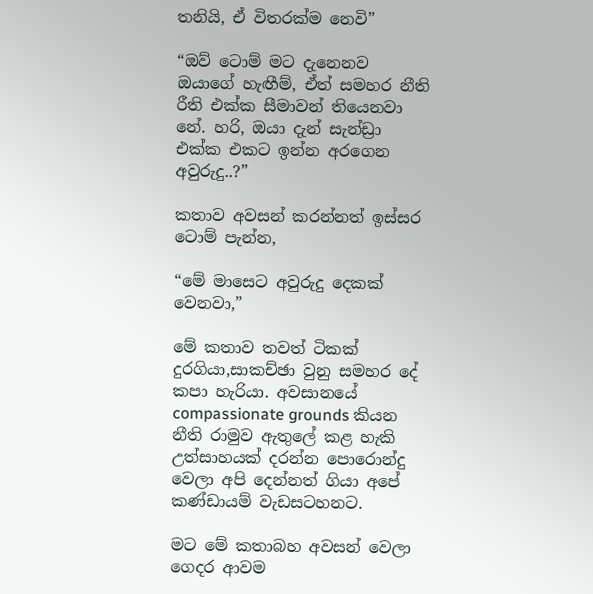තනියි, ඒ විතරක්ම නෙවි”

“ඔව් ටොම් මට දැනෙනව ඔයාගේ හැඟීම්, ඒත් සමහර නීති රීති එක්ක සීමාවන් තියෙනවා නේ. හරි, ඔයා දැන් සැන්ඩ්‍රා එක්ක එකට ඉන්න අරගෙන අවුරුදු..?”

කතාව අවසන් කරන්නත් ඉස්සර ටොම් පැන්න,

“මේ මාසෙට අවුරුදු දෙකක් වෙනවා,”

මේ කතාව තවත් ටිකක් දුරගියා,සාකච්ඡා වුනු සමහර දේ කපා හැරියා. අවසානයේ compassionate grounds කියන නීති රාමුව ඇතුලේ කළ හැකි උත්සාහයක් දරන්න පොරොන්දු වෙලා අපි දෙන්නත් ගියා අපේ කණ්ඩායම් වැඩසටහනට.

මට මේ කතාබහ අවසන් වෙලා ගෙදර ආවම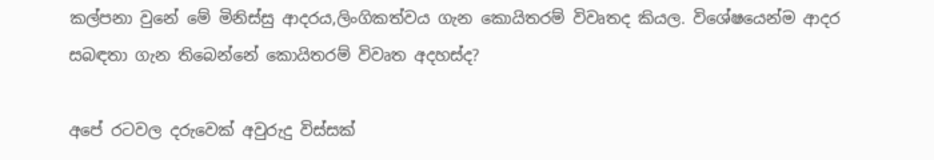කල්පනා වුනේ මේ මිනිස්සු ආදරය,ලිංගිකත්වය ගැන කොයිතරම් විවෘතද කියල. විශේෂයෙන්ම ආදර සබඳතා ගැන තිබෙන්නේ කොයිතරම් විවෘත අදහස්ද?

අපේ රටවල දරුවෙක් අවුරුදු විස්සක්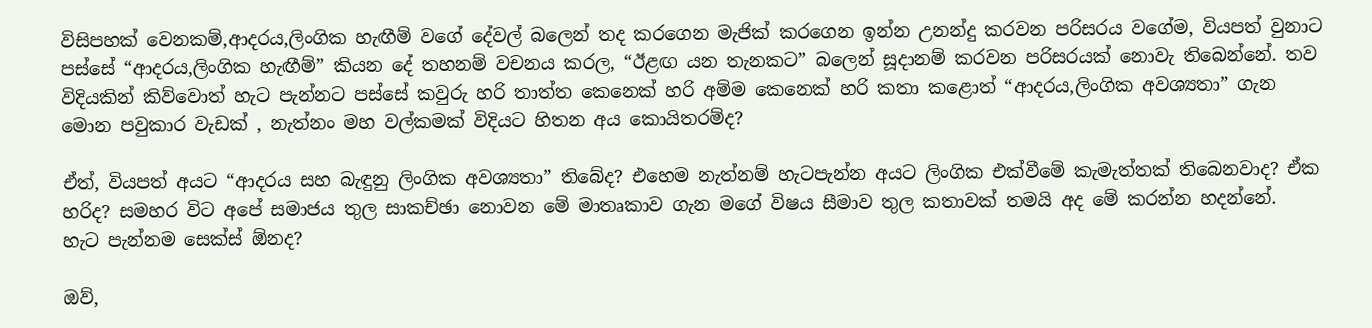විසිපහක් වෙනකම්,ආදරය,ලිංගික හැඟීම් වගේ දේවල් බලෙන් තද කරගෙන මැජික් කරගෙන ඉන්න උනන්දු කරවන පරිසරය වගේම, වියපත් වුනා‍ට පස්සේ “ආදරය,ලිංගික හැඟීම්” කියන දේ තහනම් වචනය කරල, “ඊළඟ යන තැනකට” බලෙන් සූදානම් කරවන පරිසරයක් නොවැ තිබෙන්නේ. තව විදියකින් කිව්වොත් හැට පැන්නට පස්සේ කවුරු හරි තාත්ත කෙනෙක් හරි අම්ම කෙනෙක් හරි කතා කළොත් “ආදරය,ලිංගික අවශ්‍යතා” ගැන මොන පවුකාර වැඩක් , නැත්නං මහ වල්කමක් විදියට හිතන අය කොයිතරම්ද?

ඒත්, වියපත් අයට “ආදරය සහ බැඳුනු ලිංගික අවශ්‍යතා” තිබේද? එහෙම නැත්නම් හැටපැන්න අයට ලිංගික එක්වීමේ කැමැත්තක් තිබෙනවාද? ඒක හරිද? සමහර විට අපේ සමාජය තුල සාකච්ඡා නොවන මේ මාතෘකාව ගැන මගේ විෂය සීමාව තුල කතාවක් තමයි අද මේ කරන්න හදන්නේ.
හැට පැන්නම සෙක්ස් ඕනද?

ඔව්,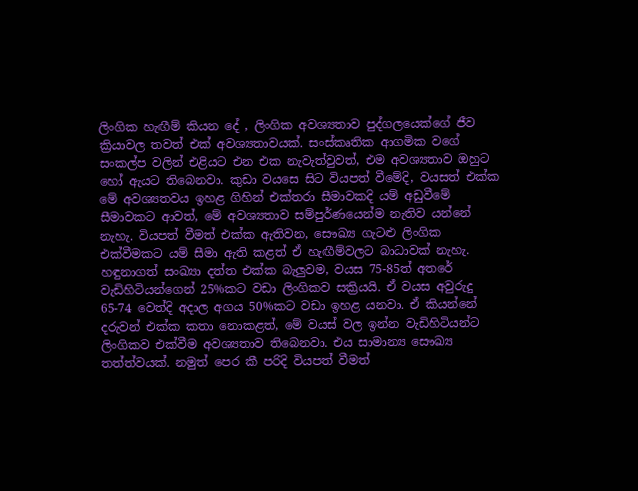ලිංගික හැඟීම් කියන දේ , ලිංගික අවශ්‍යතාව පුද්ගලයෙක්ගේ ජීව ක්‍රියාවල තවත් එක් අවශ්‍යතාවයක්. සංස්කෘතික ආගමික වගේ සංකල්ප වලින් එළියට එන එක නැවැත්වුවත්, එම අවශ්‍යතාව ඔහුට හෝ ඇයට තිබෙනවා. කුඩා වයසෙ සිට වියපත් වීමේදි, වයසත් එක්ක මේ අවශ්‍යතවය ඉහළ ගිහින් එක්තරා සීමාවකදි යම් අඩුවීමේ සීමාවකට ආවත්, මේ අවශ්‍යතාව සම්පුර්ණයෙන්ම නැතිව යන්නේ නැහැ. වියපත් වීමත් එක්ක ඇතිවන, සෞඛ්‍ය ගැටළු ලිංගික එක්වීමකට යම් සීමා ඇති කළත් ඒ හැඟීම්වලට බාධාවක් නැහැ. හඳුනාගත් සංඛ්‍යා දත්ත එක්ක බැලුවම, වයස 75-85ත් අතරේ වැඩිහිටියන්ගෙන් 25%කට වඩා ලිංගිකව සක්‍රියයි. ඒ වයස අවුරුදු 65-74 වෙත්දි අදාල අගය 50%කට වඩා ඉහළ යනවා. ඒ කියන්නේ දරුවන් එක්ක කතා නොකළත්, මේ වයස් වල ඉන්න වැඩිහිටියන්ට ලිංගිකව එක්වීම අවශ්‍යතාව තිබෙනවා. එය සාමාන්‍ය සෞඛ්‍ය තත්ත්වයක්. නමුත් පෙර කී පරිදි වියපත් වීමත්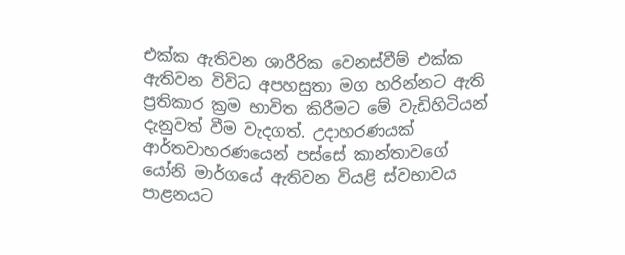එක්ක ඇතිවන ශාරීරික වෙනස්වීම් එක්ක ඇතිවන විවිධ අපහසුතා මග හරින්නට ඇති ප්‍රතිකාර ක්‍රම භාවිත කිරීමට මේ වැඩිහිටියන් දැනුවත් වීම වැදගත්. උදාහරණයක් ආර්තවාහරණයෙන් පස්සේ කාන්තාවගේ යෝනි මාර්ගයේ ඇතිවන වියළි ස්වභාවය පාළනයට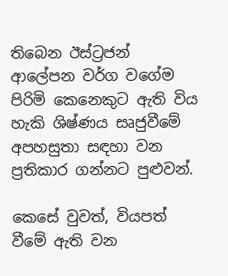තිබෙන ඊස්ට්‍රජන් ආලේපන වර්ග වගේම පිරිමි කෙනෙකුට ඇති විය හැකි ශිෂ්ණය සෘජුවීමේ අපහසුතා සඳහා වන ප්‍රතිකාර ගන්නට පුළුවන්.

කෙසේ වුවත්, වියපත් වීමේ ඇති වන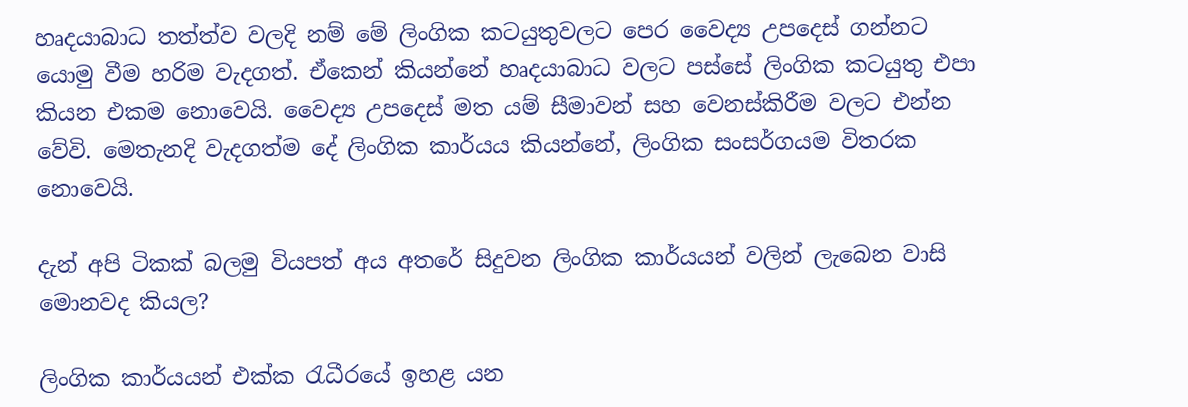හෘදයාබාධ තත්ත්ව වලදි නම් මේ ලිංගික කටයුතුවලට පෙර වෛද්‍ය උපදෙස් ගන්නට යොමු වීම හරිම වැදගත්. ඒකෙන් කියන්නේ හෘදයාබාධ වලට පස්සේ ලිංගික කටයුතු එපා කියන එකම නොවෙයි. වෛද්‍ය උපදෙස් මත යම් සීමාවන් සහ වෙනස්කිරීම වලට එන්න වේවි. මෙතැනදි වැදගත්ම දේ ලිංගික කාර්යය කියන්නේ, ලිංගික සංසර්ගයම විතරක නොවෙයි.

දැන් අපි ටිකක් බලමු වියපත් අය අතරේ සිදුවන ලිංගික කාර්යයන් වලින් ලැබෙන වාසි මොනවද කියල?

ලිංගික කාර්යයන් එක්ක රැධීරයේ ඉහළ යන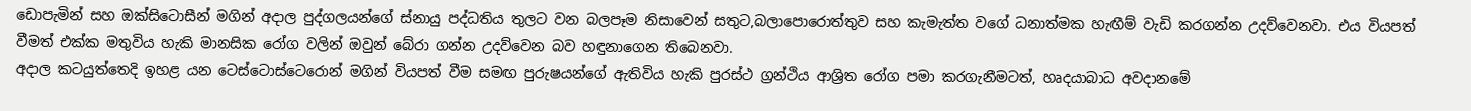ඩොපැමින් සහ ඔක්සිටොසීන් මගින් අදාල පුද්ගලයන්ගේ ස්නායු පද්ධතිය තුලට වන බලපෑම නිසාවෙන් සතුට,බලාපොරොත්තුව සහ කැමැත්ත වගේ ධනාත්මක හැඟීම් වැඩි කරගන්න උදව්වෙනවා. එය වියපත් වීමත් එක්ක මතුවිය හැකි මානසික රෝග වලින් ඔවුන් බේරා ගන්න උදව්වෙන බව හඳුනාගෙන තිබෙනවා.
අදාල කටයුත්තෙදි ඉහළ යන ටෙස්ටොස්ටෙරොන් මගින් වියපත් වීම සමඟ පුරුෂයන්ගේ ඇතිවිය හැකි පුරස්ථ ග්‍රන්ථිය ආශ්‍රිත රෝග පමා කරගැනීමටත්, හෘදයාබාධ අවදානමේ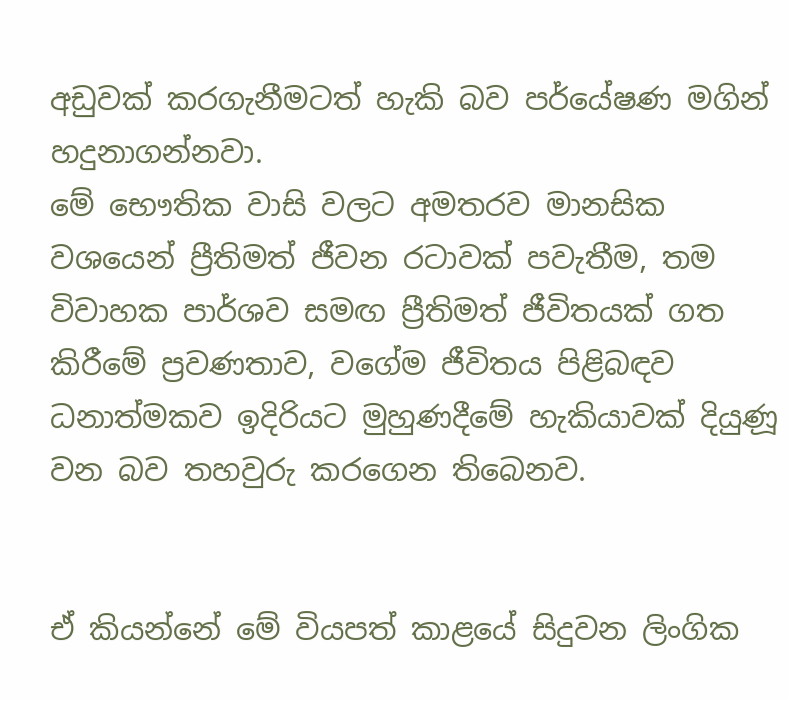අඩුවක් කරගැනීමටත් හැකි බව පර්යේෂණ මගින් හදුනාගන්නවා.
මේ ‍භෞතික වාසි වලට අමතරව මානසික වශයෙන් ප්‍රීතිමත් ජීවන රටාවක් පවැතීම, තම විවාහක පාර්ශව සමඟ ප්‍රීතිමත් ජීවිතයක් ගත කිරීමේ ප්‍රවණතාව, වගේම ජීවිතය පිළිබඳව ධනාත්මකව ඉදිරියට මුහුණදීමේ හැකියාවක් දියුණූ වන බව තහවුරු කරගෙන තිබෙනව.


ඒ කියන්නේ මේ වියපත් කාළයේ සිදුවන ලිංගික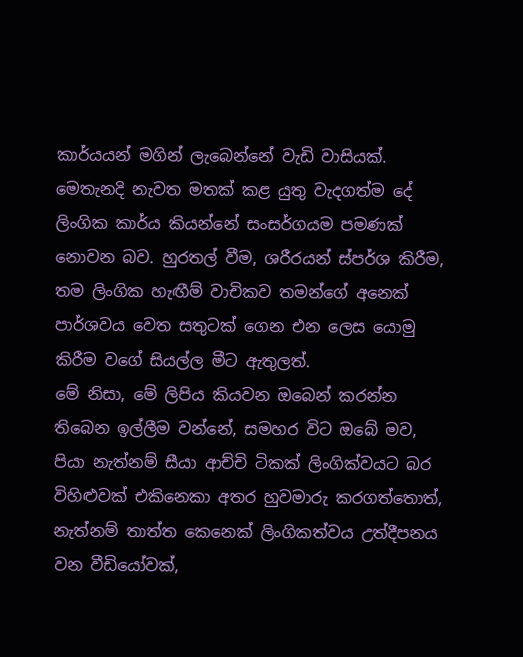කාර්යයන් මගින් ලැබෙන්නේ වැඩි වාසියක්. මෙතැනදි නැවත මතක් කළ යුතු වැදගත්ම දේ ලිංගික කාර්ය කියන්නේ සංසර්ගයම ‍පමණක් නොවන බව. හුරතල් වීම, ශරීරයන් ස්පර්ශ කිරීම, තම ලිංගික හැඟීම් වාචිකව තමන්ගේ අනෙක් පාර්ශවය වෙත සතුටක් ගෙන එන ලෙස යොමු කිරීම වගේ සියල්ල මීට ඇතුලත්.
මේ නිසා, මේ ලිපිය කියවන ඔබෙන් කරන්න තිබෙන ඉල්ලීම වන්නේ, සමහර විට ඔබේ මව, පියා නැත්නම් සීයා ආච්චි ටිකක් ලිංගික්වයට බර විහිළුවක් එකිනෙකා අතර හුවමාරු කරගත්තොත්, නැත්නම් තාත්ත කෙනෙක් ලිංගිකත්වය උත්දීපනය වන වීඩි‍‍යෝවක්,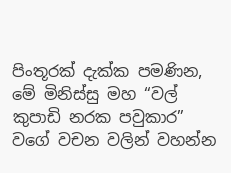පිංතූරක් දැක්ක පමණින, මේ මිනිස්සු මහ “වල් කුපාඩි නරක පවුකාර” වගේ වචන වලින් වහන්න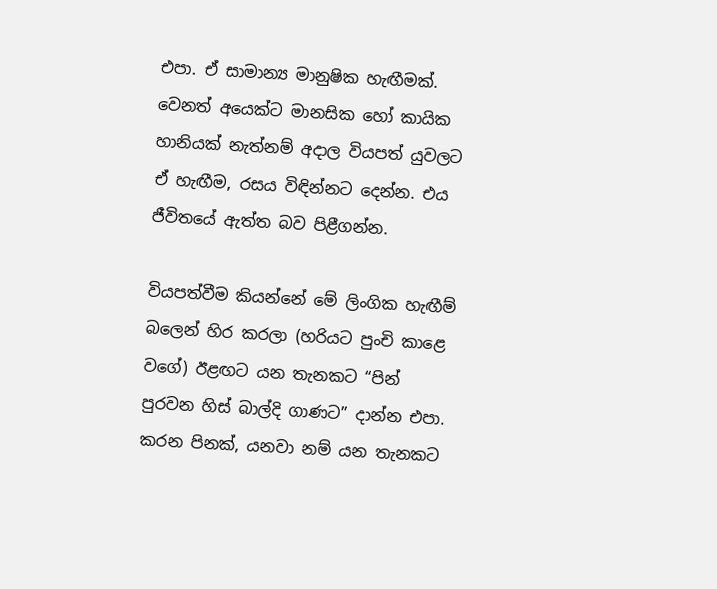එපා. ඒ සාමාන්‍ය මානුෂික හැඟීමක්. වෙනත් අයෙක්‍ට මානසික හෝ කායික හානියක් නැත්නම් අදාල වියපත් යුවලට ඒ හැඟීම, රසය විඳින්නට දෙන්න. එය ජීවිතයේ ඇත්ත බව පිළීගන්න.

වියපත්වීම කියන්නේ මේ ලිංගික හැඟීම් බලෙන් හිර කරලා (හරියට පුංචි කාළෙ ව‍ගේ) ඊළඟට යන තැනකට “පින් පුරවන හිස් බාල්දි ගාණට” දාන්න එපා. කරන පිනක්, යනවා නම් යන තැනකට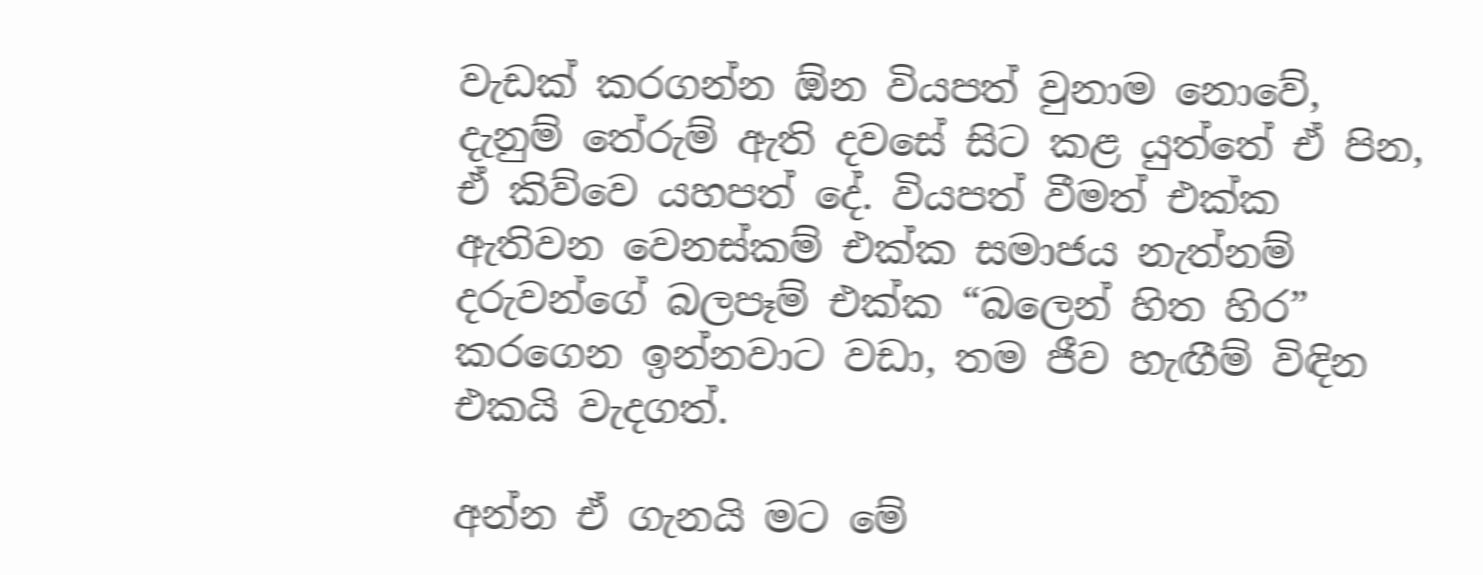වැඩක් කරගන්න ඕන වියපත් වුනාම නොවේ, දැනුම් තේරුම් ඇති දවසේ සිට කළ යුත්තේ ඒ පින, ඒ කිව්වෙ යහපත් දේ. වියපත් වීමත් එක්ක ඇතිවන වෙනස්කම් එක්ක සමාජය නැත්නම් දරුවන්ගේ බලපෑම් එක්ක “බලෙන් හිත හිර” කරගෙන ඉන්නවාට වඩා, තම ජීව හැඟීම් විඳින එකයි වැදගත්‍.

අන්න ඒ ගැනයි මට මේ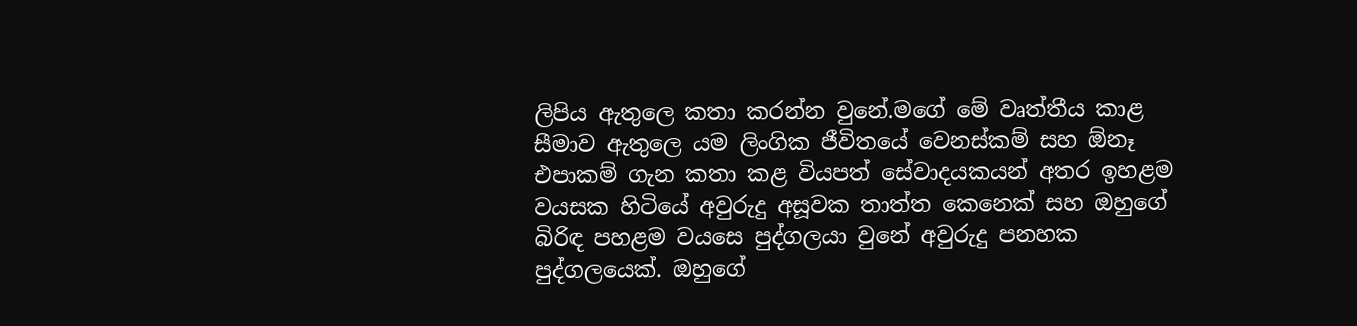ලිපිය ඇතුලෙ කතා කරන්න වුනේ‍.මගේ මේ වෘත්තීය කාළ සීමාව ඇතුල‍ෙ යම ලිංගික ජීවිතයේ වෙනස්කම් සහ ඕනෑ එපාකම් ගැන කතා කළ වියපත් ‍සේවාදයකයන් අතර ඉහළම වයසක හිටියේ අවුරුදු අසූවක තාත්ත කෙනෙක් සහ ඔහුගේ බිරිඳ පහළම වයසෙ පුද්ගලයා වුනේ අවුරුදු පනහක පුද්ගලයෙක්. ඔහුගේ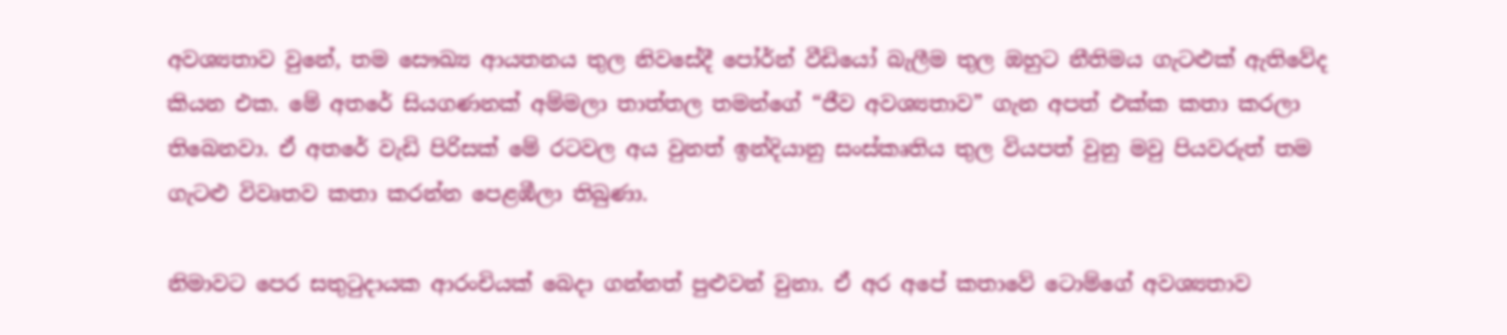අවශ්‍යතාව වුනේ, තම ‍සෞඛ්‍ය ආයතනය තුල නිවසේදී පෝර්න් වීඩියෝ බැලීම තුල ඔහුට නීතිමය ගැටළුක් ඇතිවේද කියන එක. මේ අතරේ සියගණනක් අම්මලා තාත්තල තමන්ගේ “ජීව අවශ්‍යතාව” ගැන අපත් එක්ක කතා කරලා තිබෙනවා. ඒ අතරේ වැඩි පිරිසක් මේ රටවල අය වුනත් ඉන්දියානු සංස්කෘතිය තුල වියපත් වුනු මවු පියවරුත් තම ගැටළු විවෘතව කතා කරන්න පෙළඹීලා තිබුණා.

නිමාවට පෙර සතුටුදායක ආරංචියක් බෙදා ගන්නත් පුළුවන් වුනා. ඒ අර අපේ කතාවේ ටොම්ගේ අවශ්‍යතාව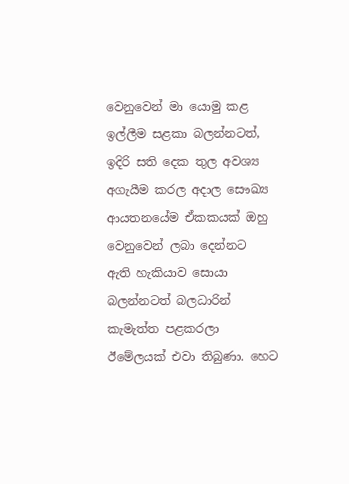වෙනුවෙන් මා යොමු කළ ඉල්ලීම සළකා බලන්නටත්, ඉදිරි සති ‍දෙක තුල අවශ්‍ය අගැයීම කරල අදාල සෞඛ්‍ය ආයතනයේම ඒකකයක් ඔහු වෙනුවෙන් ලබා දෙන්නට ඇති ‍හැකියාව සොයා බලන්නටත් බලධාරින් කැමැත්ත පළකරලා ඊමේලයක් එවා තිබුණා. හෙට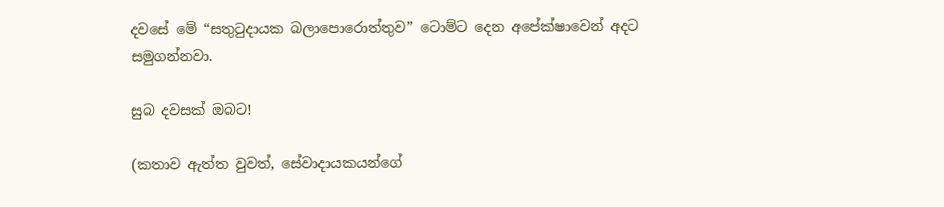දවසේ මේ “සතුටුදායක බලාපොරොත්තුව” ට‍ොම්ට දෙන අපේක්ෂාවෙන් අදට සමුගන්නවා.

සුබ දවසක් ඔබට!

(කතාව ඇත්ත වුවත්, සේවාදායකයන්ගේ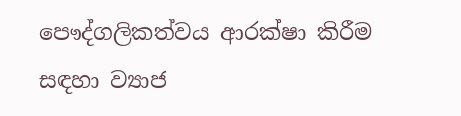පෞද්ගලිකත්වය ආරක්ෂා කිරීම සඳහා ව්‍යාජ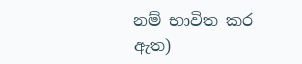නම් භාවිත කර ඇත)